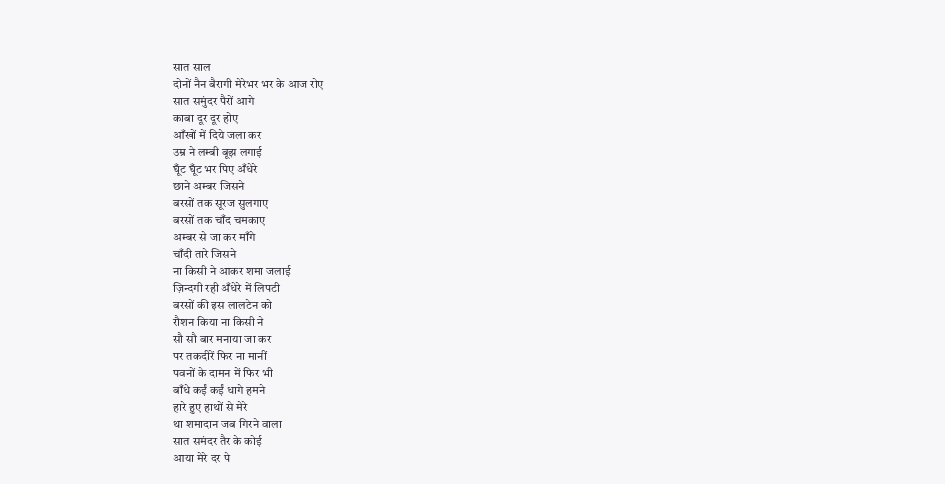सात साल
दोनों नैन बैरागी मेरेभर भर के आज रोए
सात समुंदर पैरों आगे
काबा दूर दूर होए
आँखों में दिये जला कर
उम्र ने लम्बी बूझ लगाई
घूँट घूँट भर पिए अँधेरे
छाने अम्बर जिसने
बरसों तक सूरज सुलगाए
बरसों तक चाँद चमकाए
अम्बर से जा कर माँगे
चाँदी तारे जिसने
ना किसी ने आकर शमा जलाई
ज़िन्दगी रही अँधेरे में लिपटी
बरसों की इस लालटेन को
रौशन किया ना किसी ने
सौ सौ बार मनाया जा कर
पर तकदीरें फिर ना मानीं
पवनों के दामन में फिर भी
बाँधे कईं कईं धागे हमने
हारे हुए हाथों से मेरे
था शमादान जब गिरने वाला
सात समंदर तैर के कोई
आया मेरे दर पे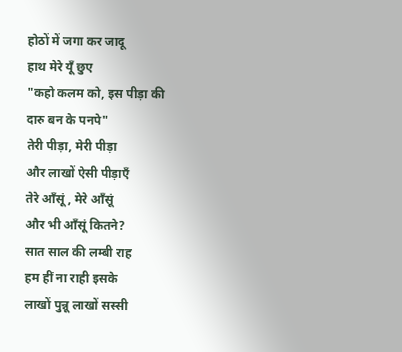होठों में जगा कर जादू
हाथ मेरे यूँ छुए
"कहो कलम को, इस पीड़ा की
दारु बन के पनपे"
तेरी पीड़ा, मेरी पीड़ा
और लाखों ऐसी पीड़ाएँ
तेरे आँसूं, मेरे आँसूं
और भी आँसूं कितने?
सात साल की लम्बी राह
हम हीं ना राही इसके
लाखों पुन्नू लाखों सस्सी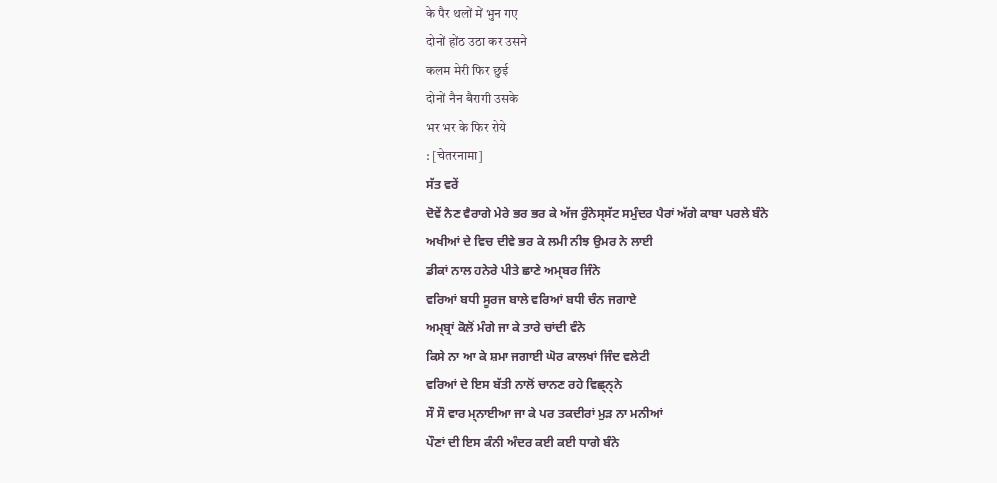के पैर थलों में भुन गए
दोनों होंठ उठा कर उसने
कलम मेरी फिर छुई
दोनों नैन बैरागी उसके
भर भर के फिर रोये
: [चेतरनामा]
ਸੱਤ ਵਰੇਂ
ਦੋਵੇਂ ਨੈਣ ਵੈਰਾਗੇ ਮੇਰੇ ਭਰ ਭਰ ਕੇ ਅੱਜ ਰੁੰਨੇਸ੍ਸੱਟ ਸਮੁੰਦਰ ਪੈਰਾਂ ਅੱਗੇ ਕਾਬਾ ਪਰਲੇ ਬੰਨੇ
ਅਖੀਆਂ ਦੇ ਵਿਚ ਦੀਵੇ ਭਰ ਕੇ ਲਮੀ ਨੀਝ ਉਮਰ ਨੇ ਲਾਈ
ਡੀਕਾਂ ਨਾਲ ਹਨੇਰੇ ਪੀਤੇ ਛਾਣੇ ਅਮ੍ਬਰ ਜਿੰਨੇ
ਵਰਿਆਂ ਬਧੀ ਸੂਰਜ ਬਾਲੇ ਵਰਿਆਂ ਬਧੀ ਚੰਨ ਜਗਾਏ
ਅਮ੍ਬ੍ਰਾਂ ਕੋਲੋਂ ਮੰਗੇ ਜਾ ਕੇ ਤਾਰੇ ਚਾਂਦੀ ਵੰਨੇ
ਕਿਸੇ ਨਾ ਆ ਕੇ ਸ਼ਮਾ ਜਗਾਈ ਘੋਰ ਕਾਲਖਾਂ ਜਿੰਦ ਵਲੇਟੀ
ਵਰਿਆਂ ਦੇ ਇਸ ਬੱਤੀ ਨਾਲੋਂ ਚਾਨਣ ਰਹੇ ਵਿਛ੍ਨ੍ਨੇ
ਸੌ ਸੌ ਵਾਰ ਮ੍ਨਾਈਆ ਜਾ ਕੇ ਪਰ ਤਕਦੀਰਾਂ ਮੁੜ ਨਾ ਮਨੀਆਂ
ਪੌਣਾਂ ਦੀ ਇਸ ਕੰਨੀ ਅੰਦਰ ਕਈ ਕਈ ਧਾਗੇ ਬੰਨੇ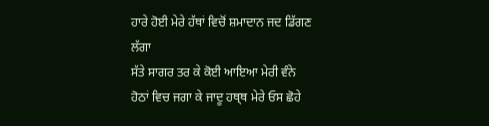ਹਾਰੇ ਹੋਈ ਮੇਰੇ ਹੱਥਾਂ ਵਿਚੋਂ ਸ਼ਮਾਦਾਨ ਜਦ ਡਿੱਗਣ ਲੱਗਾ
ਸੱਤੇ ਸਾਗਰ ਤਰ ਕੇ ਕੋਈ ਆਇਆ ਮੇਰੀ ਵੰਨੇ
ਹੋਠਾਂ ਵਿਚ ਜਗਾ ਕੇ ਜਾਦੂ ਹਥ੍ਥ ਮੇਰੇ ਓਸ ਛੋਹੇ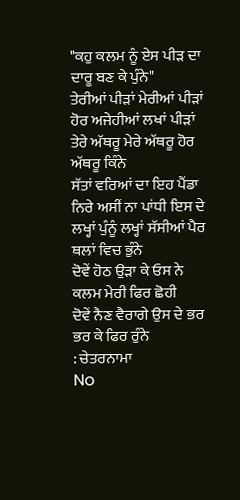"ਕਹੁ ਕਲਮ ਨੂੰ ਏਸ ਪੀੜ ਦਾ ਦਾਰੂ ਬਣ ਕੇ ਪੁੰਨੇ"
ਤੇਰੀਆਂ ਪੀੜਾਂ ਮੇਰੀਆਂ ਪੀੜਾਂ ਹੋਰ ਅਜੇਹੀਆਂ ਲਖਾਂ ਪੀੜਾਂ
ਤੇਰੇ ਅੱਥਰੂ ਮੇਰੇ ਅੱਥਰੂ ਹੋਰ ਅੱਥਰੂ ਕਿੰਨੇ
ਸੱਤਾਂ ਵਰਿਆਂ ਦਾ ਇਹ ਪੈਂਡਾ ਨਿਰੇ ਅਸੀਂ ਨਾ ਪਾਂਧੀ ਇਸ ਦੇ
ਲਖ੍ਹਾਂ ਪੁੰਨੂੰ ਲਖ੍ਹਾਂ ਸੱਸੀਆਂ ਪੈਰ ਥਲਾਂ ਵਿਚ ਭੁੰਨੇ
ਦੋਵੇਂ ਹੋਠ ਉੜਾ ਕੇ ਓਸ ਨੇ ਕਲਮ ਮੇਰੀ ਫਿਰ ਛੋਹੀ
ਦੋਵੇਂ ਨੈਣ ਵੈਰਾਗੇ ਉਸ ਦੇ ਭਰ ਭਰ ਕੇ ਫਿਰ ਰੁੰਨੇ
: ਚੇਤਰਨਾਮਾ
No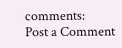comments:
Post a Comment